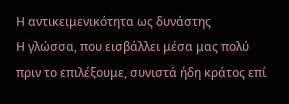Η αντικειμενικότητα ως δυνάστης
Η γλώσσα, που εισβάλλει μέσα μας πολύ πριν το επιλέξουμε, συνιστά ήδη κράτος επί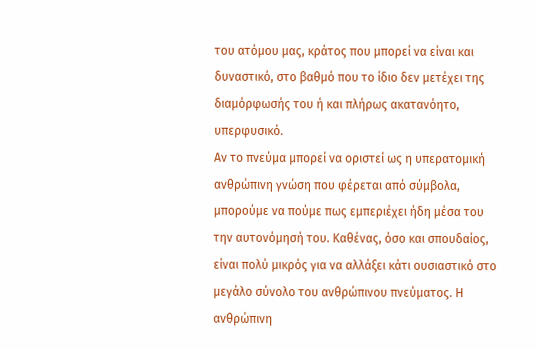του ατόμου μας, κράτος που μπορεί να είναι και δυναστικό, στο βαθμό που το ίδιο δεν μετέχει της διαμόρφωσής του ή και πλήρως ακατανόητο, υπερφυσικό.
Αν το πνεύμα μπορεί να οριστεί ως η υπερατομική ανθρώπινη γνώση που φέρεται από σύμβολα, μπορούμε να πούμε πως εμπεριέχει ήδη μέσα του την αυτονόμησή του. Καθένας, όσο και σπουδαίος, είναι πολύ μικρός για να αλλάξει κάτι ουσιαστικό στο μεγάλο σύνολο του ανθρώπινου πνεύματος. Η ανθρώπινη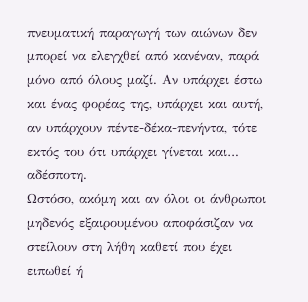πνευματική παραγωγή των αιώνων δεν μπορεί να ελεγχθεί από κανέναν, παρά μόνο από όλους μαζί. Αν υπάρχει έστω και ένας φορέας της, υπάρχει και αυτή, αν υπάρχουν πέντε-δέκα-πενήντα, τότε εκτός του ότι υπάρχει γίνεται και… αδέσποτη.
Ωστόσο, ακόμη και αν όλοι οι άνθρωποι μηδενός εξαιρουμένου αποφάσιζαν να στείλουν στη λήθη καθετί που έχει ειπωθεί ή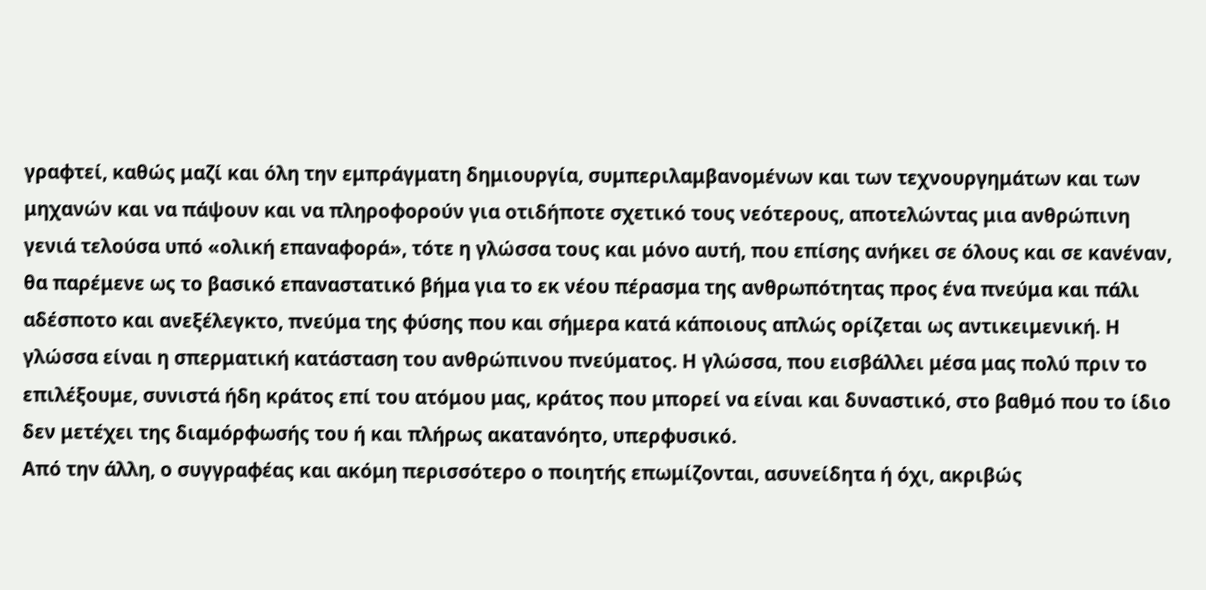γραφτεί, καθώς μαζί και όλη την εμπράγματη δημιουργία, συμπεριλαμβανομένων και των τεχνουργημάτων και των μηχανών και να πάψουν και να πληροφορούν για οτιδήποτε σχετικό τους νεότερους, αποτελώντας μια ανθρώπινη γενιά τελούσα υπό «ολική επαναφορά», τότε η γλώσσα τους και μόνο αυτή, που επίσης ανήκει σε όλους και σε κανέναν, θα παρέμενε ως το βασικό επαναστατικό βήμα για το εκ νέου πέρασμα της ανθρωπότητας προς ένα πνεύμα και πάλι αδέσποτο και ανεξέλεγκτο, πνεύμα της φύσης που και σήμερα κατά κάποιους απλώς ορίζεται ως αντικειμενική. Η γλώσσα είναι η σπερματική κατάσταση του ανθρώπινου πνεύματος. Η γλώσσα, που εισβάλλει μέσα μας πολύ πριν το επιλέξουμε, συνιστά ήδη κράτος επί του ατόμου μας, κράτος που μπορεί να είναι και δυναστικό, στο βαθμό που το ίδιο δεν μετέχει της διαμόρφωσής του ή και πλήρως ακατανόητο, υπερφυσικό.
Από την άλλη, ο συγγραφέας και ακόμη περισσότερο ο ποιητής επωμίζονται, ασυνείδητα ή όχι, ακριβώς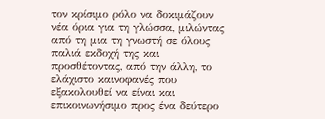τον κρίσιμο ρόλο να δοκιμάζουν νέα όρια για τη γλώσσα, μιλώντας από τη μια τη γνωστή σε όλους παλιά εκδοχή της και προσθέτοντας, από την άλλη, το ελάχιστο καινοφανές που εξακολουθεί να είναι και επικοινωνήσιμο προς ένα δεύτερο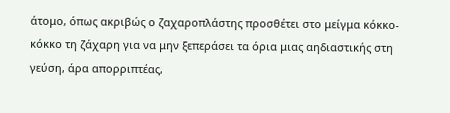άτομο, όπως ακριβώς ο ζαχαροπλάστης προσθέτει στο μείγμα κόκκο-κόκκο τη ζάχαρη για να μην ξεπεράσει τα όρια μιας αηδιαστικής στη γεύση, άρα απορριπτέας,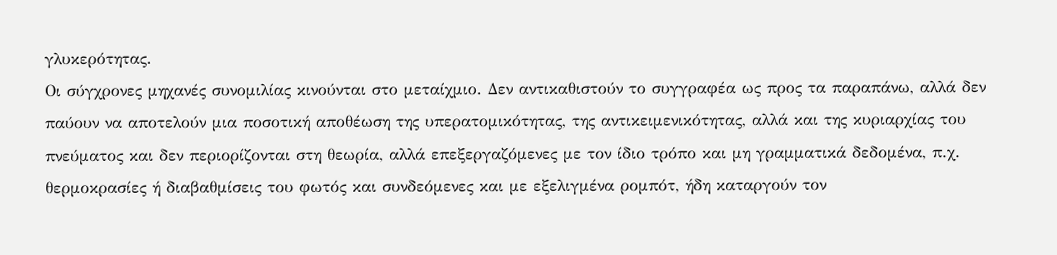γλυκερότητας.
Οι σύγχρονες μηχανές συνομιλίας κινούνται στο μεταίχμιο. Δεν αντικαθιστούν το συγγραφέα ως προς τα παραπάνω, αλλά δεν παύουν να αποτελούν μια ποσοτική αποθέωση της υπερατομικότητας, της αντικειμενικότητας, αλλά και της κυριαρχίας του πνεύματος και δεν περιορίζονται στη θεωρία, αλλά επεξεργαζόμενες με τον ίδιο τρόπο και μη γραμματικά δεδομένα, π.χ. θερμοκρασίες ή διαβαθμίσεις του φωτός και συνδεόμενες και με εξελιγμένα ρομπότ, ήδη καταργούν τον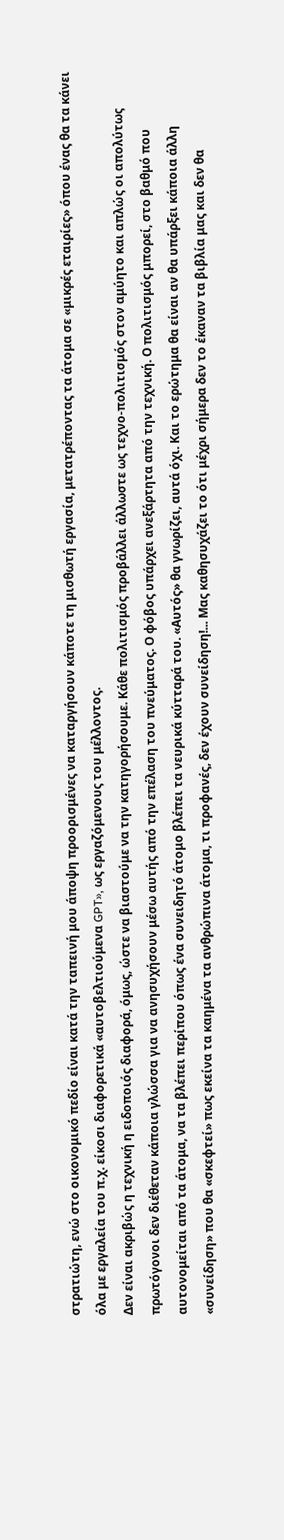στρατιώτη, ενώ στο οικονομικό πεδίο είναι κατά την ταπεινή μου άποψη προορισμένες να καταργήσουν κάποτε τη μισθωτή εργασία, μετατρέποντας τα άτομα σε «μικρές εταιρίες» όπου ένας θα τα κάνει όλα με εργαλεία του π.χ. είκοσι διαφορετικά «αυτοβελτιούμενα GPT», ως εργαζόμενους του μέλλοντος.
Δεν είναι ακριβώς η τεχνική η ειδοποιός διαφορά, όμως, ώστε να βιαστούμε να την κατηγορήσουμε. Κάθε πολιτισμός προβάλλει άλλωστε ως τεχνο-πολιτισμός στον αμύητο και απλώς οι απολύτως πρωτόγονοι δεν διέθεταν κάποια γλώσσα για να ανησυχήσουν μέσω αυτής από την επέλαση του πνεύματος. Ο φόβος υπάρχει ανεξάρτητα από την τεχνική. Ο πολιτισμός μπορεί, στο βαθμό που αυτονομείται από τα άτομα, να τα βλέπει περίπου όπως ένα συνειδητό άτομο βλέπει τα νευρικά κύτταρά του. «Αυτός» θα γνωρίζει, αυτά όχι. Και το ερώτημα θα είναι αν θα υπάρξει κάποια άλλη «συνείδηση» που θα «σκεφτεί» πως εκείνα τα καημένα τα ανθρώπινα άτομα, τι προφανές, δεν έχουν συνείδηση!... Μας καθησυχάζει το ότι μέχρι σήμερα δεν το έκαναν τα βιβλία μας και δεν θα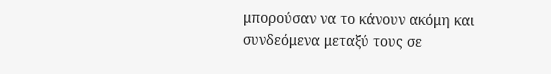μπορούσαν να το κάνουν ακόμη και συνδεόμενα μεταξύ τους σε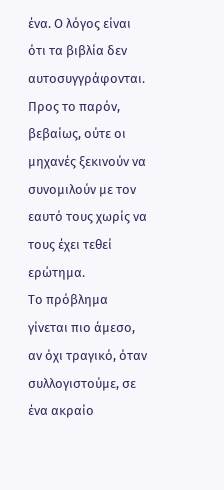ένα. Ο λόγος είναι ότι τα βιβλία δεν αυτοσυγγράφονται. Προς το παρόν, βεβαίως, ούτε οι μηχανές ξεκινούν να συνομιλούν με τον εαυτό τους χωρίς να τους έχει τεθεί ερώτημα.
Το πρόβλημα γίνεται πιο άμεσο, αν όχι τραγικό, όταν συλλογιστούμε, σε ένα ακραίο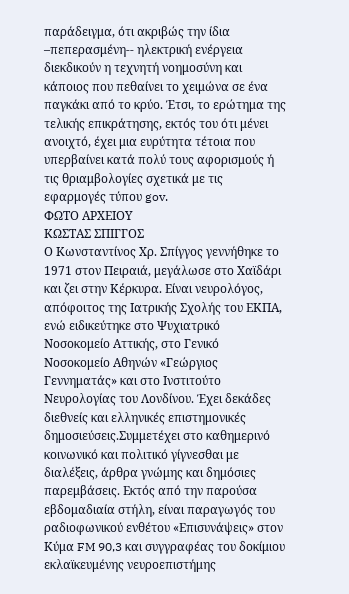παράδειγμα, ότι ακριβώς την ίδια –πεπερασμένη-- ηλεκτρική ενέργεια διεκδικούν η τεχνητή νοημοσύνη και κάποιος που πεθαίνει το χειμώνα σε ένα παγκάκι από το κρύο. Έτσι, το ερώτημα της τελικής επικράτησης, εκτός του ότι μένει ανοιχτό, έχει μια ευρύτητα τέτοια που υπερβαίνει κατά πολύ τους αφορισμούς ή τις θριαμβολογίες σχετικά με τις εφαρμογές τύπου gov.
ΦΩΤΟ ΑΡΧΕΙΟΥ
ΚΩΣΤΑΣ ΣΠΙΓΓΟΣ
Ο Κωνσταντίνος Χρ. Σπίγγος γεννήθηκε το 1971 στον Πειραιά, μεγάλωσε στο Χαϊδάρι και ζει στην Κέρκυρα. Είναι νευρολόγος, απόφοιτος της Ιατρικής Σχολής του ΕΚΠΑ, ενώ ειδικεύτηκε στο Ψυχιατρικό Νοσοκομείο Αττικής, στο Γενικό Νοσοκομείο Αθηνών «Γεώργιος Γεννηματάς» και στο Ινστιτούτο Νευρολογίας του Λονδίνου. Έχει δεκάδες διεθνείς και ελληνικές επιστημονικές δημοσιεύσεις.Συμμετέχει στο καθημερινό κοινωνικό και πολιτικό γίγνεσθαι με διαλέξεις, άρθρα γνώμης και δημόσιες παρεμβάσεις. Εκτός από την παρούσα εβδομαδιαία στήλη, είναι παραγωγός του ραδιοφωνικού ενθέτου «Επισυνάψεις» στον Κύμα FM 90,3 και συγγραφέας του δοκίμιου εκλαϊκευμένης νευροεπιστήμης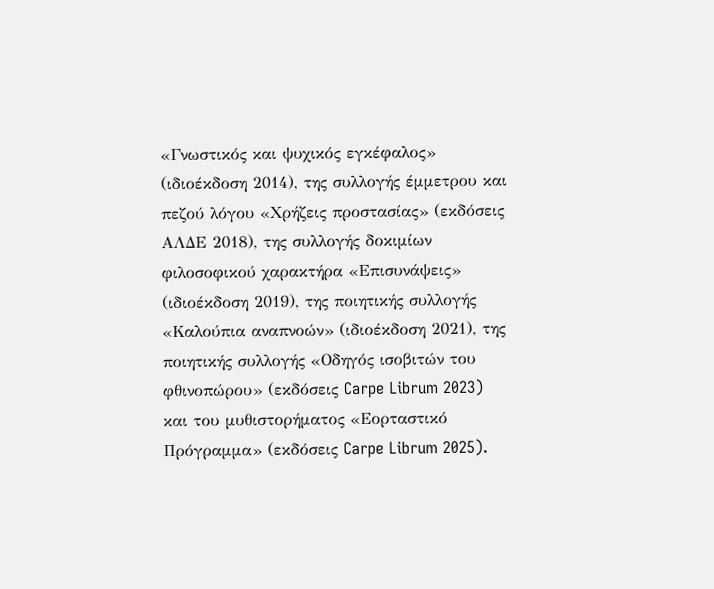«Γνωστικός και ψυχικός εγκέφαλος» (ιδιοέκδοση 2014), της συλλογής έμμετρου και πεζού λόγου «Χρήζεις προστασίας» (εκδόσεις ΑΛΔΕ 2018), της συλλογής δοκιμίων φιλοσοφικού χαρακτήρα «Επισυνάψεις» (ιδιοέκδοση 2019), της ποιητικής συλλογής «Καλούπια αναπνοών» (ιδιοέκδοση 2021), της ποιητικής συλλογής «Οδηγός ισοβιτών του φθινοπώρου» (εκδόσεις Carpe Librum 2023) και του μυθιστορήματος «Εορταστικό Πρόγραμμα» (εκδόσεις Carpe Librum 2025).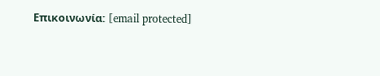Επικοινωνία: [email protected]